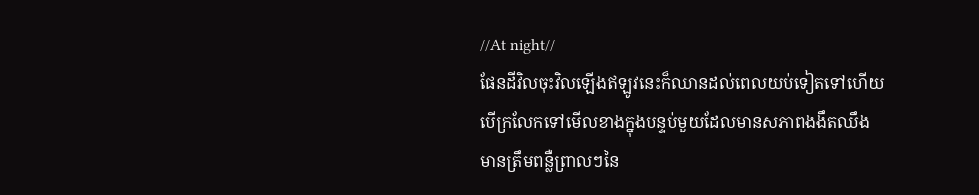//At night//
ផែនដីវិលចុះវិលឡើងឥឡូវនេះក៏ឈានដល់ពេលយប់ទៀតទៅហើយបើក្រលែកទៅមើលខាងក្នុងបន្ទប់មួយដែលមានសភាពងងឹតឈឹង មានត្រឹមពន្លឺព្រាលៗនៃ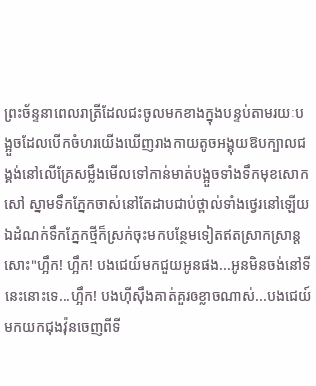ព្រះច័ន្ទនាពេលរាត្រីដែលជះចូលមកខាងក្នុងបន្ទប់តាមរយៈបង្អួចដែលបើកចំហរយើងឃើញរាងកាយតូចអង្គុយឱបក្បាលជង្គង់នៅលើគ្រែសម្លឹងមើលទៅកាន់មាត់បង្អួចទាំងទឹកមុខសោកសៅ ស្នាមទឹកភ្នែកចាស់នៅតែដាបជាប់ថ្ពាល់ទាំងថ្វេរនៅឡើយ ឯដំណក់ទឹកភ្នែកថ្មីក៏ស្រក់ចុះមកបន្ថែមទៀតឥតស្រាកស្រាន្តសោះ"ហ្អឹក! ហ្អឹក! បងជេយ៍មកជួយអូនផង...អូនមិនចង់នៅទីនេះនោះទេ...ហ្អឹក! បងហ៊ីស៊ឹងគាត់គួរឲខ្លាចណាស់...បងជេយ៍មកយកជុងវ៉ុនចេញពីទី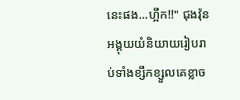នេះផង...ហ្អឹក!!" ជុងវ៉ុនអង្គុយយំនិយាយរៀបរាប់ទាំងខ្សឹកខ្សួលគេខ្លាច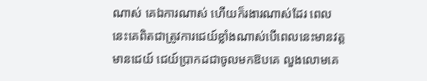ណាស់ គេឯការណាស់ ហើយក៏រងារណាស់ដែរ ពេលនេះគេពិតជាត្រូវការជេយ៍ខ្លាំងណាស់បើពេលនេះមានវត្តមានជេយ៍ ជេយ៍ប្រាកដជាចូលមកឱបគេ លួងលោមគេ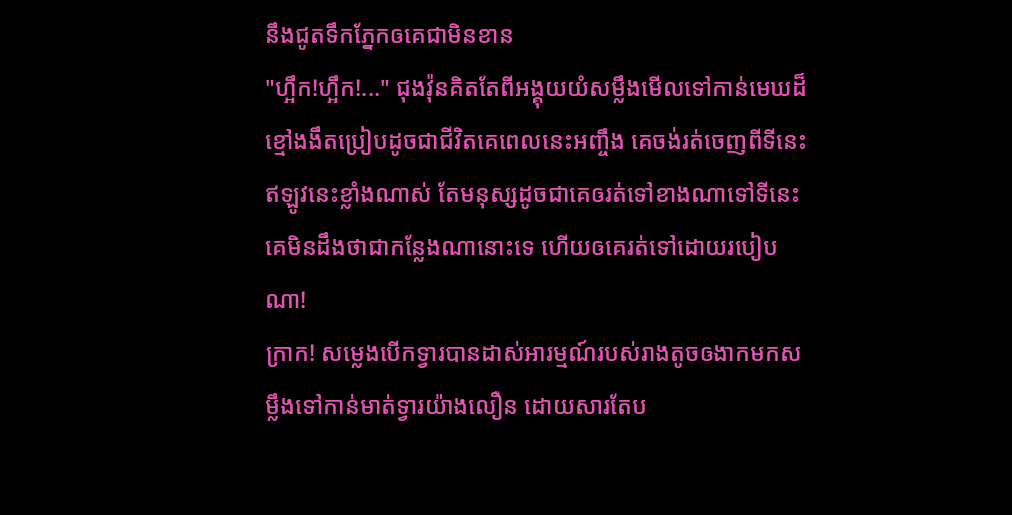នឹងជូតទឹកភ្នែកឲគេជាមិនខាន
"ហ្អឹក!ហ្អឹក!..." ជុងវ៉ុនគិតតែពីអង្គុយយំសម្លឹងមើលទៅកាន់មេឃដ៏ខ្មៅងងឹតប្រៀបដូចជាជីវិតគេពេលនេះអញ្ចឹង គេចង់រត់ចេញពីទីនេះឥឡូវនេះខ្លាំងណាស់ តែមនុស្សដូចជាគេឲរត់ទៅខាងណាទៅទីនេះគេមិនដឹងថាជាកន្លែងណានោះទេ ហើយឲគេរត់ទៅដោយរបៀបណា!
ក្រាក! សម្លេងបើកទ្វារបានដាស់អារម្មណ៍របស់រាងតូចឲងាកមកសម្លឹងទៅកាន់មាត់ទ្វារយ៉ាងលឿន ដោយសារតែប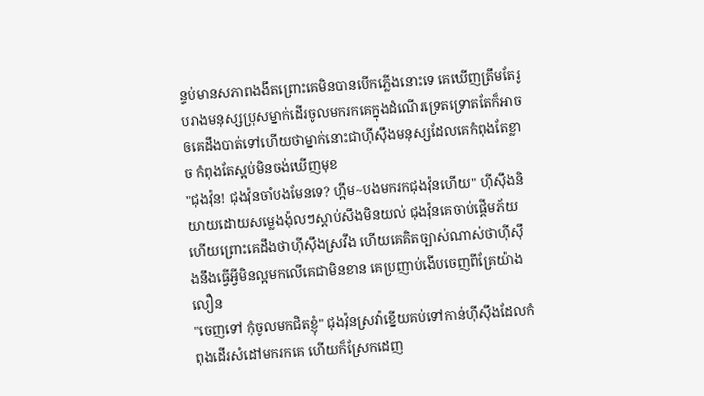ន្ទប់មានសភាពងងឹតព្រោះគេមិនបានបើកភ្លើងនោះទេ គេឃើញត្រឹមតែរូបរាងមនុស្សប្រុសម្នាក់ដើរចូលមករកគេក្នុងដំណើរទ្រេតទ្រោតតែក៏អាចឲគេដឹងបាត់ទៅហើយថាម្នាក់នោះជាហ៊ីស៊ឹងមនុស្សដែលគេកំពុងតែខ្លាច កំពុងតែស្អប់មិនចង់ឃើញមុខ
"ជុងវ៉ុន! ជុងវ៉ុនចាំបងមែនទេ? ហ្អឹម~បងមករកជុងវ៉ុនហើយ" ហ៊ីស៊ឹងនិយាយដោយសម្លេងង៉ុលៗស្ដាប់សឹងមិនយល់ ជុងវ៉ុនគេចាប់ផ្តើមភ័យហើយព្រោះគេដឹងថាហ៊ីស៊ឹងស្រវឹង ហើយគេគិតច្បាស់ណាស់ថាហ៊ីស៊ឹងនឹងធ្វើអ្វីមិនល្អមកលើគេជាមិនខាន គេប្រញាប់ងើបចេញពីគ្រែយ៉ាងលឿន
"ចេញទៅ កុំចូលមកជិតខ្ញុំ" ជុងវ៉ុនស្រវ៉ាខ្នើយគប់ទៅកាន់ហ៊ីស៊ឹងដែលកំពុងដើរសំដៅមករកគេ ហើយក៏ស្រែកដេញ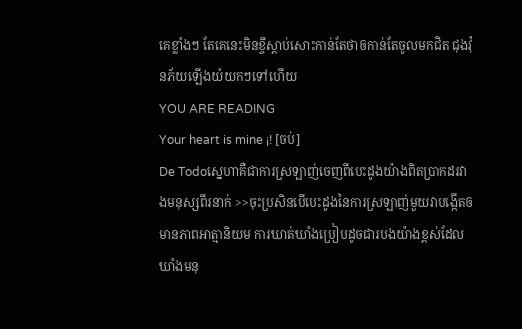គេខ្លាំងៗ តែគេនេះមិនខ្ចីស្ដាប់សោះកាន់តែថាឲកាន់តែចូលមកជិត ជុងវ៉ុនភ័យឡើងយំយកៗទៅហើយ
YOU ARE READING
Your heart is mine ¡! [ចប់]
De Todoស្នេហាគឺជាការស្រឡាញ់ចេញពីបេះដូងយ៉ាងពិតប្រាកដរវាងមនុស្សពីរនាក់ >>ចុះប្រសិនបើបេះដូងនៃការស្រឡាញ់មួយវាបង្កើតឲមានភាពអាត្មានិយម ការឃាត់ឃាំងប្រៀបដូចជារបងយ៉ាងខ្ពស់ដែលឃាំងមនុ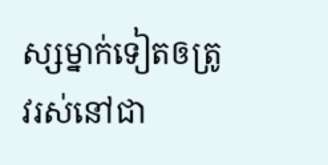ស្សម្នាក់ទៀតឲត្រូវរស់នៅជា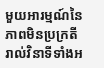មួយអារម្មណ៍នៃភាពមិនប្រក្រតីរាល់វិនាទីទាំងអ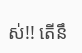ស់!! តើនឹ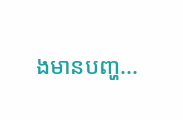ងមានបញ្ហ...